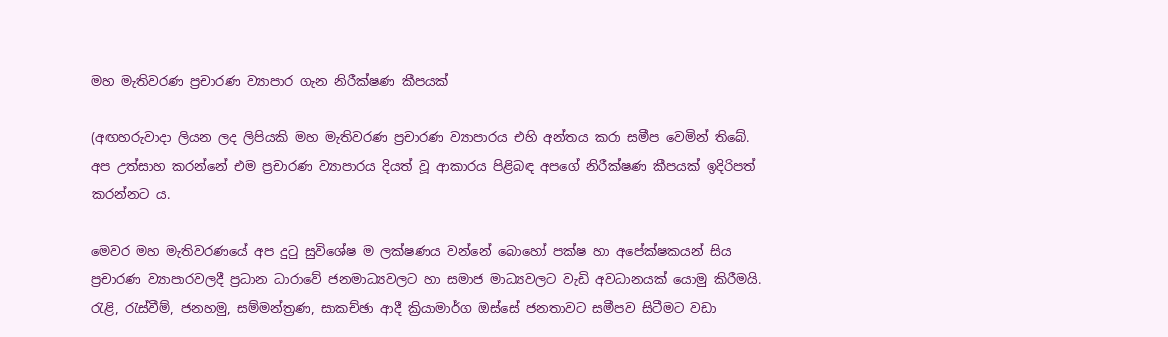මහ මැතිවරණ ප්‍රචාරණ ව්‍යාපාර ගැන නිරීක්ෂණ කීපයක්

(අඟහරුවාදා ලියන ලද ලිපියකි මහ මැතිවරණ ප්‍රචාරණ ව්‍යාපාරය එහි අන්තය කරා සමීප වෙමින් තිබේ. අප උත්සාහ කරන්නේ එම ප්‍රචාරණ ව්‍යාපාරය දියත් වූ ආකාරය පිළිබඳ අපගේ නිරීක්ෂණ කීපයක් ඉදිරිපත් කරන්නට ය.

මෙවර මහ මැතිවරණයේ අප දුටු සුවිශේෂ ම ලක්ෂණය වන්නේ බොහෝ පක්ෂ හා අපේක්ෂකයන් සිය ප්‍රචාරණ ව්‍යාපාරවලදී ප්‍රධාන ධාරාවේ ජනමාධ්‍යවලට හා සමාජ මාධ්‍යවලට වැඩි අවධානයක් යොමු කිරීමයි. රැළි, රැස්වීම්, ජනහමු, සම්මන්ත්‍රණ, සාකච්ඡා ආදී ක්‍රියාමාර්ග ඔස්සේ ජනතාවට සමීපව සිටීමට වඩා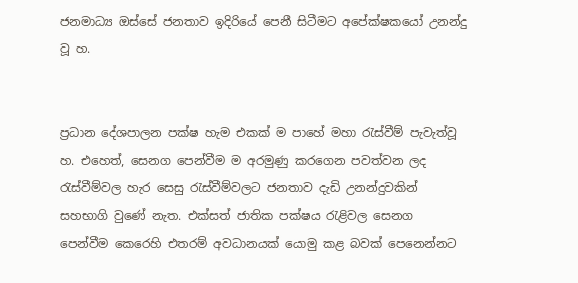ජනමාධ්‍ය ඔස්සේ ජනතාව ඉදිරියේ පෙනී සිටීමට අපේක්ෂකයෝ උනන්දු වූ හ.


ප්‍රධාන දේශපාලන පක්ෂ හැම එකක් ම පාහේ මහා රැස්වීම් පැවැත්වූ හ. එහෙත්, සෙනග පෙන්වීම ම අරමුණු කරගෙන පවත්වන ලද රැස්වීම්වල හැර ‍සෙසු රැස්වීම්වලට ජනතාව දැඩි උනන්දුවකින් සහභාගි වුණේ නැත. එක්සත් ජාතික පක්ෂය රැළිවල සෙනග පෙන්වීම ‍කෙරෙහි එතරම් අවධානයක් යොමු කළ බවක් පෙනෙන්නට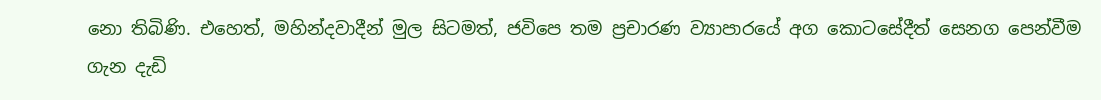නො තිබිණි. එහෙත්, මහින්දවාදීන් මුල සිටමත්, ජවිපෙ තම ප්‍රචාරණ ව්‍යාපාරයේ අග කොටසේදීත් සෙනග පෙන්වීම ගැන දැඩි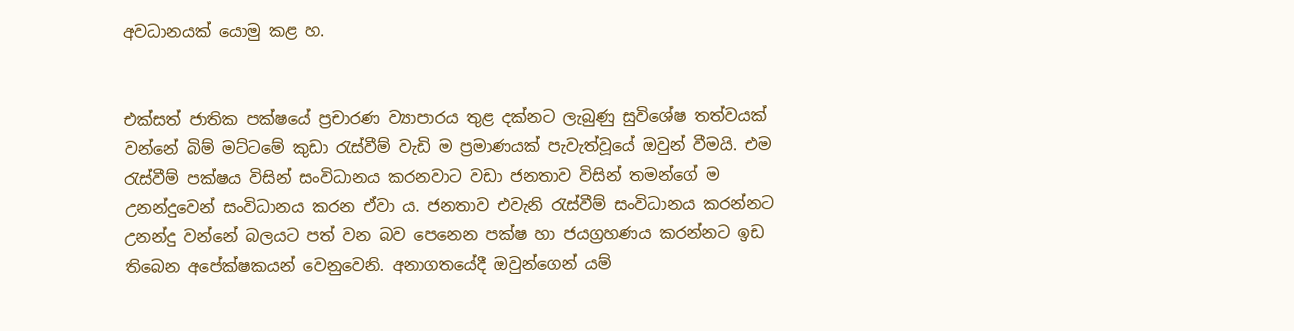අවධානයක් යොමු කළ හ.


එක්සත් ජාතික පක්ෂයේ ප්‍රචාරණ ව්‍යාපාරය තුළ දක්නට ලැබුණු සුවිශේෂ තත්වයක් වන්නේ බිම් මට්ටමේ කුඩා රැස්වීම් වැඩි ම ප්‍රමාණයක් පැවැත්වූයේ ඔවුන් වීමයි. එම රැස්වීම් පක්ෂය විසින් සංවිධානය කරනවාට වඩා ජනතාව විසින් තමන්ගේ ම උනන්දුවෙන් සංවිධානය කරන ඒවා ය. ජනතාව එවැනි රැස්වීම් සංවිධානය කරන්නට උනන්දු වන්නේ බලයට පත් වන බව පෙනෙන පක්ෂ හා ජයග්‍රහණය කරන්නට ඉඩ තිබෙන අපේක්ෂකයන් වෙනුවෙනි. අනාගතයේදී ඔවුන්ගෙන් යම්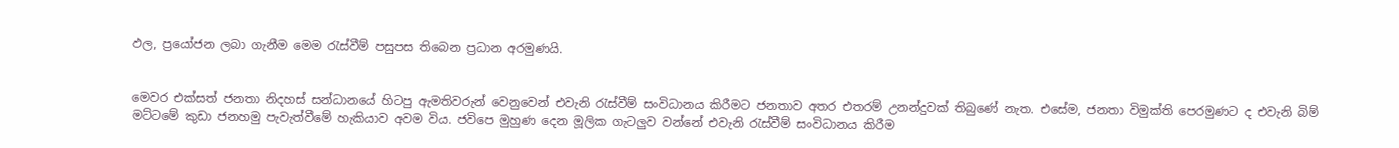ඵල, ප්‍රයෝජන ලබා ගැනීම මෙම රැස්වීම් පසුපස තිබෙන ප්‍රධාන අරමුණයි.


මෙවර එක්සත් ජනතා නිදහස් සන්ධානයේ හිටපු ඇමතිවරුන් වෙනුවෙන් එවැනි රැස්වීම් සංවිධානය කිරීමට ජනතාව අතර එතරම් උනන්දුවක් තිබුණේ නැත. එසේම, ජනතා විමුක්ති පෙරමුණට ද එවැනි බිම් මට්ටමේ කුඩා ජනහමු පැවැත්වීමේ හැකියාව අවම විය. ජවිපෙ මුහුණ දෙන මූලික ගැටලුව වන්නේ එවැනි රැස්වීම් සංවිධානය කිරීම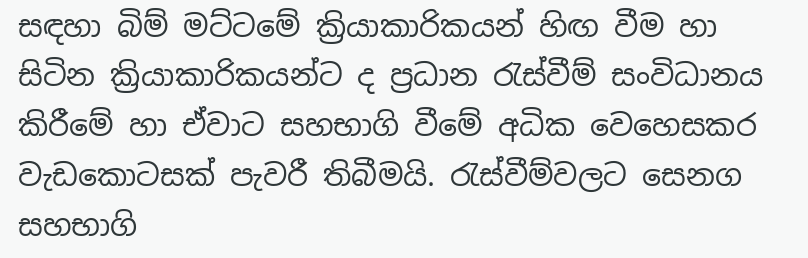සඳහා බිම් මට්ටමේ ක්‍රියාකාරිකයන් හිඟ වීම හා සිටින ක්‍රියාකාරිකයන්ට ද ප්‍රධාන රැස්වීම් සංවිධානය කිරීමේ හා ඒවාට සහභාගි වීමේ අධික වෙහෙසකර වැඩකොටසක් පැවරී තිබීමයි. රැස්වීම්වලට සෙනග සහභාගි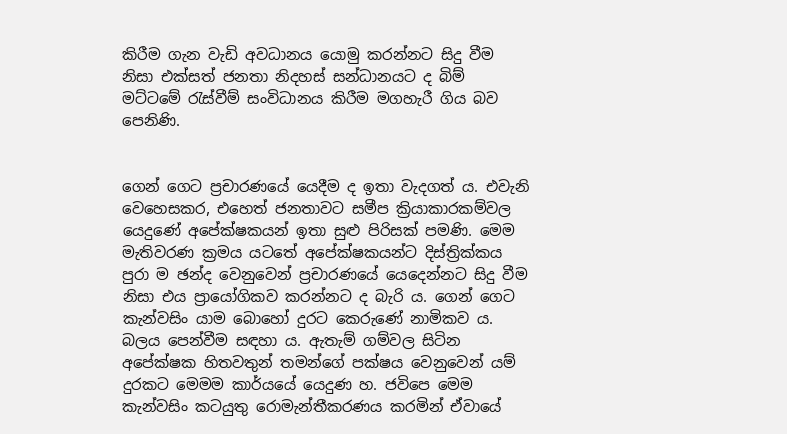කිරීම ගැන වැඩි අවධානය යොමු කරන්නට සිදු වීම නිසා එක්සත් ජනතා නිදහස් සන්ධානයට ද බිම් මට්ටමේ රැස්වීම් සංවිධානය කිරීම මගහැරී ගිය බව පෙනිණි.


ගෙන් ගෙට ප්‍රචාරණයේ යෙදීම ද ඉතා වැදගත් ය. එවැනි වෙහෙසකර, එහෙත් ජනතාවට සමීප ක්‍රියාකාරකම්වල යෙදුණේ අපේක්ෂකයන් ඉතා සුළු පිරිසක් පමණි. මෙම මැතිවරණ ක්‍රමය යටතේ අපේක්ෂකයන්ට දිස්ත්‍රික්කය පුරා ම ඡන්ද වෙනුවෙන් ප්‍රචාරණයේ යෙදෙන්නට සිදු වීම නිසා එය ප්‍රායෝගිකව කරන්නට ද බැරි ය. ගෙන් ගෙට කැන්වසිං යාම බොහෝ දුරට කෙරුණේ නාමිකව ය. බලය පෙන්වීම සඳහා ය. ඇතැම් ගම්වල සිටින අපේක්ෂක හිතවතුන් තමන්ගේ පක්ෂය වෙනුවෙන් යම් දුරකට මෙමම කාර්යයේ යෙදුණ හ. ජවිපෙ මෙම කැන්වසිං කටයුතු රොමැන්තීකරණය කරමින් ඒවායේ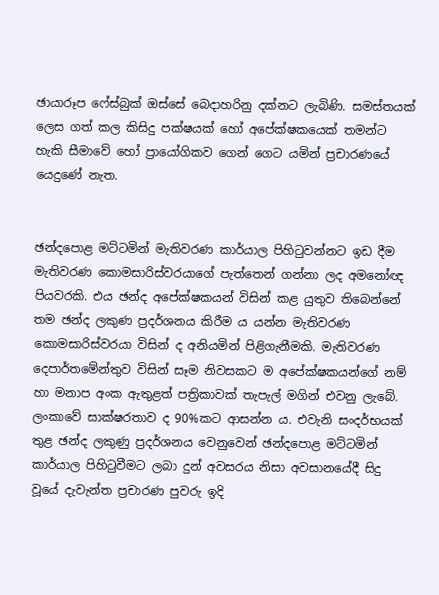ඡායාරූප ෆේස්බුක් ඔස්සේ බෙදාහරිනු දක්නට ලැබිණි. සමස්තයක් ලෙස ගත් කල කිසිදු පක්ෂයක් හෝ අපේක්ෂකයෙක් තමන්ට හැකි සීමාවේ හෝ ප්‍රායෝගිකව ගෙන් ගෙට යමින් ප්‍රචාරණයේ යෙදුණේ නැත.


ඡන්දපොළ මට්ටමින් මැතිවරණ කාර්යාල පිහිටුවන්නට ඉඩ දීම මැතිවරණ කොමසාරිස්වරයාගේ පැත්තෙන් ගන්නා ලද අමනෝඥ පියවරකි. එය ඡන්ද අපේක්ෂකයන් විසින් කළ යුතුව තිබෙන්නේ තම ඡන්ද ලකුණ ප්‍රදර්ශනය කිරීම ය යන්න මැතිවරණ කොමසාරිස්වරයා විසින් ද අනියමින් පිළිගැනීමකි. මැතිවරණ දෙපාර්තමේන්තුව විසින් සෑම නිවසකට ම අපේක්ෂකයන්ගේ නම් හා මනාප අංක ඇතුළත් පත්‍රිකාවක් තැපැල් මගින් එවනු ලැබේ. ලංකාවේ සාක්ෂරතාව ද 90%කට ආසන්න ය. එවැනි සංදර්භයක් තුළ ඡන්ද ලකුණු ප්‍රදර්ශනය වෙනුවෙන් ඡන්දපොළ මට්ටමින් කාර්යාල පිහිටුවීමට ලබා දුන් අවසරය නිසා අවසානයේදී සිදු වූයේ දැවැන්ත ප්‍රචාරණ පුවරු ඉදි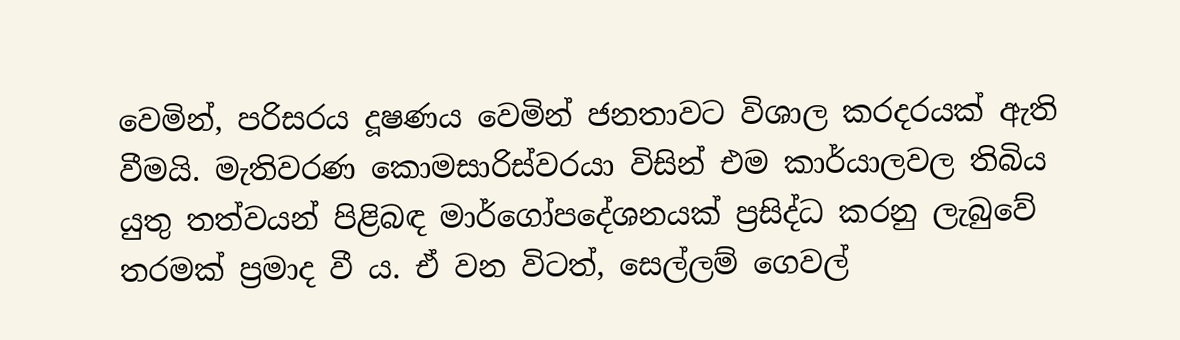වෙමින්, පරිසරය දූෂණය වෙමින් ජනතාවට විශාල කරදරයක් ඇති වීමයි. මැතිවරණ කොමසාරිස්වරයා විසින් එම කාර්යාලවල තිබිය යුතු තත්වයන් පිළිබඳ මාර්ගෝපදේශනයක් ප්‍රසිද්ධ කරනු ලැබුවේ තරමක් ප්‍රමාද වී ය. ඒ වන විටත්, සෙල්ලම් ගෙවල්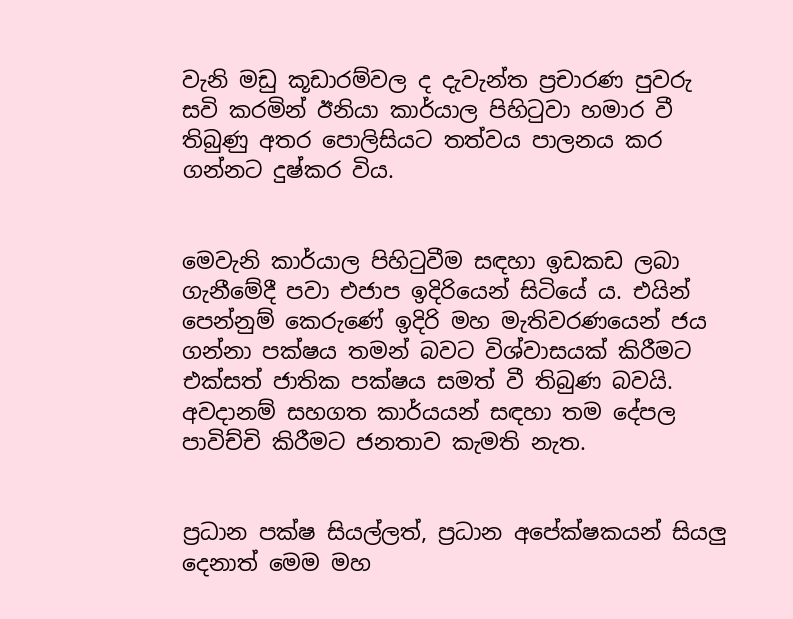වැනි මඩු කූඩාරම්වල ද දැවැන්ත ප්‍රචාරණ පුවරු සවි කරමින් ඊනියා කාර්යාල පිහිටුවා හමාර වී තිබුණු අතර පොලිසියට තත්වය පාලනය කර ගන්නට දුෂ්කර විය.


මෙවැනි කාර්යාල පිහිටුවීම සඳහා ඉඩකඩ ලබා ගැනීමේදී පවා එජාප ඉදිරියෙන් සිටියේ ය. එයින් පෙන්නුම් කෙරුණේ ඉදිරි මහ මැතිවරණයෙන් ජය ගන්නා පක්ෂය තමන් බවට විශ්වාසයක් කිරීමට එක්සත් ජාතික පක්ෂය සමත් වී තිබුණ බවයි. අවදානම් සහගත කාර්යයන් සඳහා තම දේපල පාවිච්චි කිරීමට ජනතාව කැමති නැත.


ප්‍රධාන පක්ෂ සියල්ලත්, ප්‍රධාන අපේක්ෂකයන් සියලු දෙනාත් මෙම මහ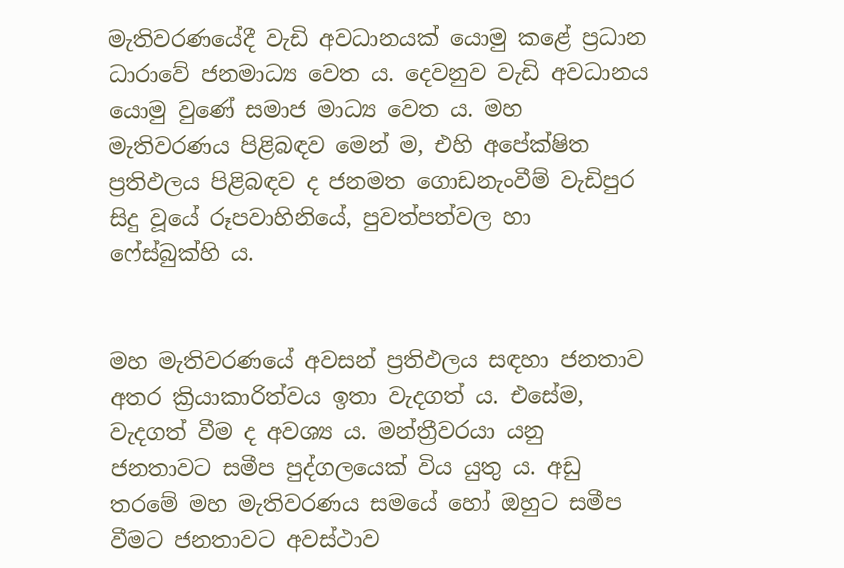මැතිවරණයේදී වැඩි අවධානයක් යොමු කළේ ප්‍රධාන ධාරාවේ ජනමාධ්‍ය වෙත ය. දෙවනුව වැඩි අවධානය යොමු වුණේ සමාජ මාධ්‍ය වෙත ය. මහ මැතිවරණය පිළිබඳව මෙන් ම, එහි අපේක්ෂිත ප්‍රතිඵලය පිළිබඳව ද ජනමත ගොඩනැංවීම් වැඩිපුර සිදු වූයේ රූපවාහිනියේ, පුවත්පත්වල හා ෆේස්බුක්හි ය.


මහ මැතිවරණයේ අවසන් ප්‍රතිඵලය සඳහා ජනතාව අතර ක්‍රියාකාරිත්වය ඉතා වැදගත් ය. එසේම, වැදගත් වීම ද අවශ්‍ය ය. මන්ත්‍රීවරයා යනු ජනතාවට සමීප පුද්ගලයෙක් විය යුතු ය. අඩු තරමේ මහ මැතිවරණය සමයේ හෝ ඔහුට සමීප වීමට ජනතාවට අවස්ථාව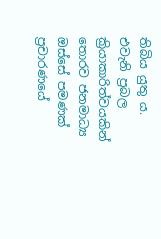තිබිය යුතු ය. එවැනි ප්‍රබල ක්‍රියාකාරිත්වයකින් තොරව ජනමාධ්‍ය ඔස්සේ පමණක් ප්‍රචාරණයේ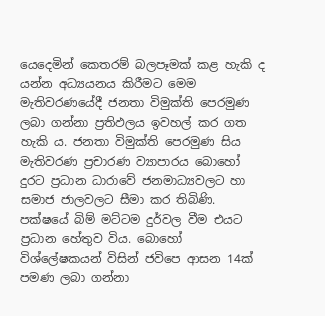යෙදෙමින් කෙතරම් බලපෑමක් කළ හැකි ද යන්න අධ්‍යයනය කිරීමට මෙම මැතිවරණයේදී ජනතා විමුක්ති පෙරමුණ ලබා ගන්නා ප්‍රතිඵලය ඉවහල් කර ගත හැකි ය. ජනතා විමුක්ති පෙරමුණ සිය මැතිවරණ ප්‍රචාරණ ව්‍යාපාරය බොහෝ දුරට ප්‍රධාන ධාරාවේ ජනමාධ්‍යවලට හා සමාජ ජාලවලට සීමා කර තිබිණි. පක්ෂයේ බිම් මට්ටම දුර්වල වීම එයට ප්‍රධාන හේතුව විය. බොහෝ විශ්ලේෂකයන් විසින් ජවිපෙ ආසන 14ක් පමණ ලබා ගන්නා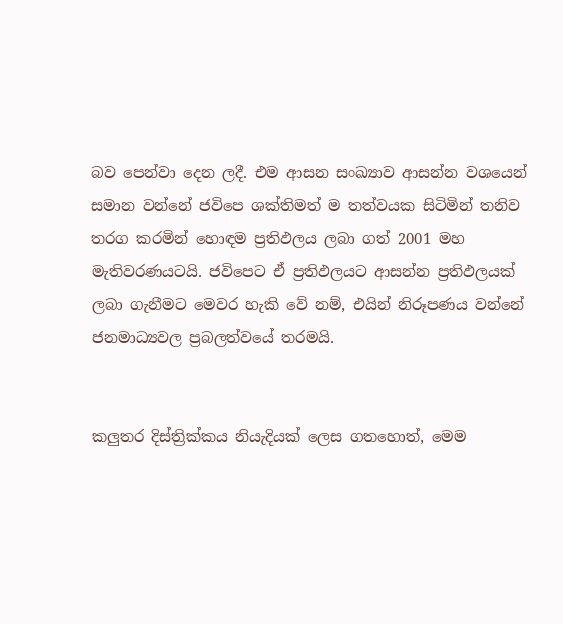බව පෙන්වා දෙන ලදී. එම ආසන සංඛ්‍යාව ආසන්න වශයෙන් සමාන වන්නේ ජවිපෙ ශක්තිමත් ම තත්වයක සිටිමින් තනිව තරග කරමින් හොඳම ප්‍රතිඵලය ලබා ගත් 2001 මහ මැතිවරණයටයි. ජවිපෙට ඒ ප්‍රතිඵලයට ආසන්න ප්‍රතිඵලයක් ලබා ගැනීමට මෙවර හැකි වේ නම්, එයින් නිරූපණය වන්නේ ජනමාධ්‍යවල ප්‍රබලත්වයේ තරමයි.


කලුතර දිස්ත්‍රික්කය නියැදියක් ලෙස ගතහොත්, මෙම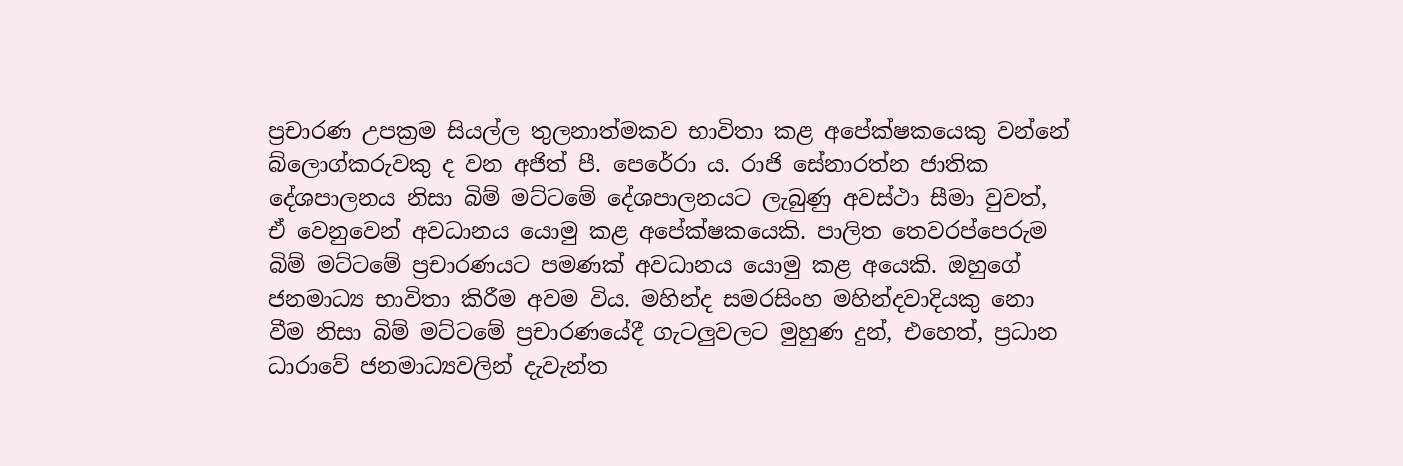ප්‍රචාරණ උපක්‍රම සියල්ල තුලනාත්මකව භාවිතා කළ අපේක්ෂකයෙකු වන්නේ බ්ලොග්කරුවකු ද වන අජිත් පී. පෙරේරා ය. රාජි සේනාරත්න ජාතික දේශපාලනය නිසා බිම් මට්ටමේ දේශපාලනයට ලැබුණු අවස්ථා සීමා වුවත්, ඒ වෙනුවෙන් අවධානය යොමු කළ අපේක්ෂකයෙකි. පාලිත තෙවරප්පෙරුම බිම් මට්ටමේ ප්‍රචාරණයට පමණක් අවධානය යොමු කළ අයෙකි. ඔහුගේ ජනමාධ්‍ය භාවිතා කිරීම අවම විය. මහින්ද සමරසිංහ මහින්දවාදියකු නො වීම නිසා බිම් මට්ටමේ ප්‍රචාරණයේදී ගැටලුවලට මුහුණ දුන්, එහෙත්, ප්‍රධාන ධාරාවේ ජනමාධ්‍යවලින් දැවැන්ත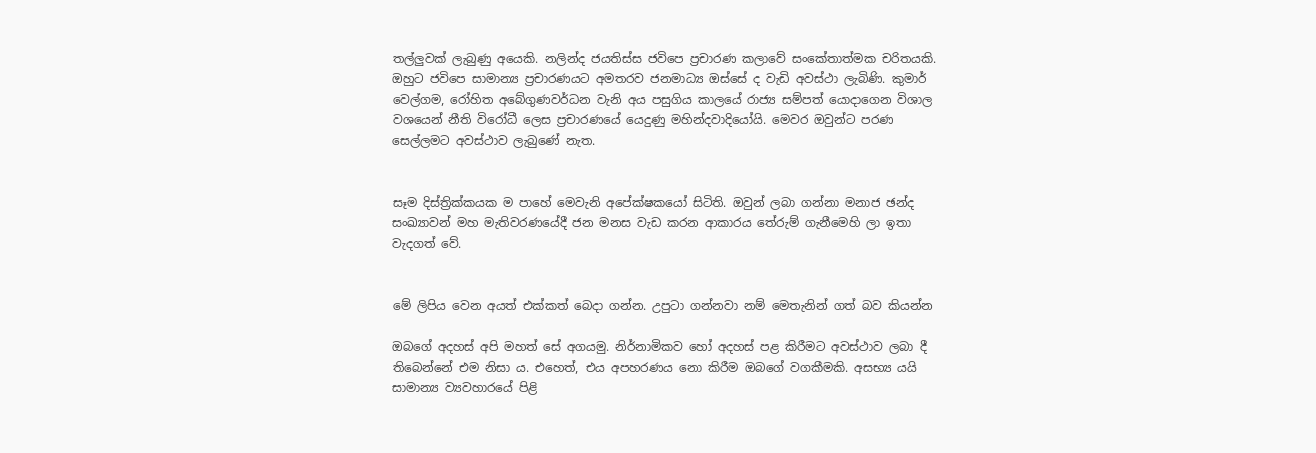තල්ලුවක් ලැබුණු අයෙකි. නලින්ද ජයතිස්ස ජවිපෙ ප්‍රචාරණ කලාවේ සංකේතාත්මක චරිතයකි. ඔහුට ජවිපෙ සාමාන්‍ය ප්‍රචාරණයට අමතරව ජනමාධ්‍ය ඔස්සේ ද වැඩි අවස්ථා ලැබිණි. කුමාර් වෙල්ගම, රෝහිත අබේගුණවර්ධන වැනි අය පසුගිය කාලයේ රාජ්‍ය සම්පත් යොදාගෙන විශාල වශයෙන් නීති විරෝධී ලෙස ප්‍රචාරණයේ යෙදුණු මහින්දවාදියෝයි. මෙවර ඔවුන්ට පරණ සෙල්ලමට අවස්ථාව ලැබුණේ නැත.


සෑම දිස්ත්‍රික්කයක ම පාහේ මෙවැනි අපේක්ෂකයෝ සිටිති. ඔවුන් ලබා ගන්නා මනාජ ඡන්ද සංඛ්‍යාවන් මහ මැතිවරණයේදී ජන මනස වැඩ කරන ආකාරය තේරුම් ගැනීමෙහි ලා ඉතා වැදගත් වේ.


මේ ලිපිය වෙන අයත් එක්කත් බෙදා ගන්න. උපුටා ගන්නවා නම් ‍මෙතැනින් ගත් බව කියන්න

ඔබගේ අදහස් අපි මහත් සේ අගයමු. නිර්නාමිකව හෝ අදහස් පළ කිරීමට අවස්ථාව ලබා දී තිබෙන්නේ එම නිසා ය. එහෙත්, එය අපහරණය නො කිරීම ඔබ‍ගේ වගකීමකි. අසභ්‍ය යයි සාමාන්‍ය ව්‍යවහාරයේ පිළි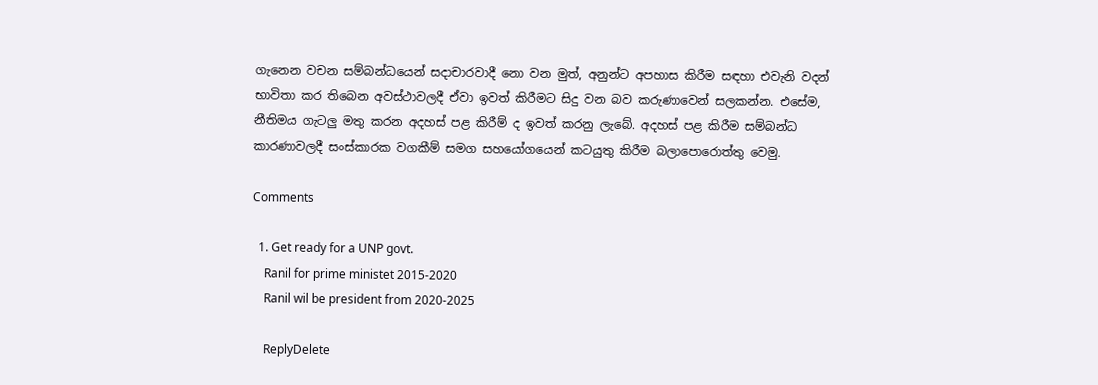ගැනෙන වචන සම්බන්ධයෙන් සදාචාරවාදී නො වන මුත්, අනුන්ට අපහාස කිරීම සඳහා එවැනි වදන් භාවිතා කර තිබෙන අවස්ථාවලදී ඒවා ඉවත් කිරීමට සිදු වන බව කරුණාවෙන් සලකන්න. එසේම, නීතිමය ගැටලු මතු කරන අදහස් පළ කිරීම් ද ඉවත් කරනු ලැබේ. අදහස් පළ කිරීම සම්බන්ධ කාරණාවලදී සංස්කාරක වගකීම් සමග සහයෝගයෙන් කටයුතු කිරීම බලාපොරොත්තු වෙමු.

Comments

  1. Get ready for a UNP govt.
    Ranil for prime ministet 2015-2020
    Ranil wil be president from 2020-2025

    ReplyDelete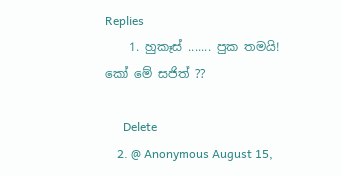Replies
    1. හුකෑස් ....... පුක තමයි! කෝ මේ සජිත් ??

      Delete
    2. @ Anonymous August 15,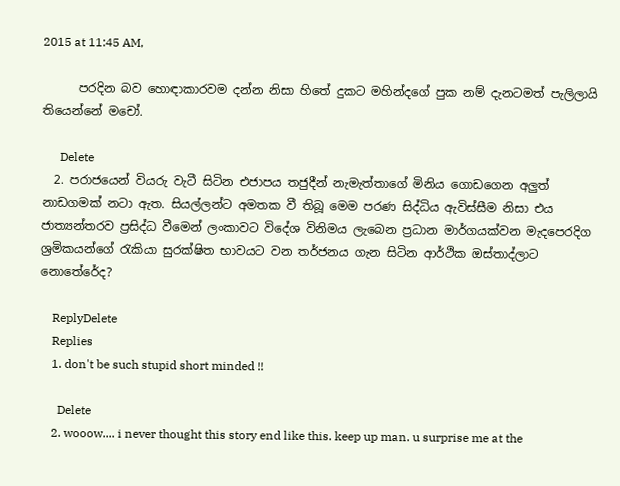2015 at 11:45 AM,

      පරදින බව හොඳාකාරවම දන්න නිසා හිතේ දුකට මහින්දගේ පුක නම් දැනටමත් පැලිලායි තියෙන්නේ මචෝ.

      Delete
  2. පරාජයෙන් වියරු වැටී සිටින එජාපය තජුදීන් නැමැත්තාගේ මිනිය ගොඩගෙන අලුත් නාඩගමක් නටා ඇත. සියල්ලන්ට අමතක වී තිබූ මෙම පරණ සිද්ධිය ඇවිස්සීම නිසා එය ජාත්‍යන්තරව ප්‍රසිද්ධ වීමෙන් ලංකාවට විදේශ විනිමය ලැබෙන ප්‍රධාන මාර්ගයක්වන මැදපෙරදිග ශ්‍රමිකයන්ගේ රැකියා සුරක්ෂිත භාවයට වන තර්ජනය ගැන සිටින ආර්ථික ඔස්තාද්ලාට නොතේරේද?

    ReplyDelete
    Replies
    1. don't be such stupid short minded !!

      Delete
    2. wooow.... i never thought this story end like this. keep up man. u surprise me at the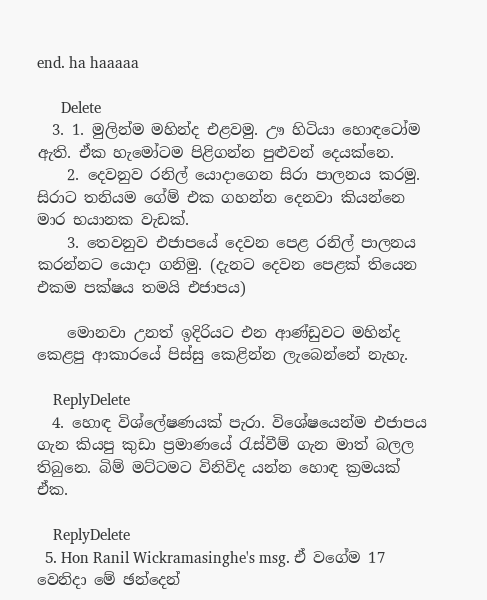end. ha haaaaa

      Delete
  3. 1. මුලින්ම මහින්ද එළවමු. ඌ හිටියා හොඳටෝම ඇති. ඒක හැමෝටම පිළිගන්න පුළුවන් දෙයක්නෙ.
    2. දෙවනුව රනිල් යොදාගෙන සිරා පාලනය කරමු. සිරාට තනියම ගේම් එක ගහන්න දෙනවා කියන්නෙ මාර භයානක වැඩක්.
    3. තෙවනුව එජාපයේ දෙවන පෙළ රනිල් පාලනය කරන්නට යොදා ගනිමු. (දැනට දෙවන පෙළක් තියෙන එකම පක්ෂය තමයි එජාපය)

    මොනවා උනත් ඉදිරියට එන ආණ්ඩුවට මහින්ද කෙළපු ආකාරයේ පිස්සු කෙළින්න ලැබෙන්නේ නැහැ.

    ReplyDelete
  4. හොඳ විශ්ලේෂණයක් පැරා. විශේෂයෙන්ම එජාපය ගැන කියපු කුඩා ප්‍රමාණයේ රැස්වීම් ගැන මාත් බලල තිබුනෙ. බිම් මට්ටමට විනිවිද යන්න හොඳ ක්‍රමයක් ඒක.

    ReplyDelete
  5. Hon Ranil Wickramasinghe's msg. ඒ වගේම 17 වෙනිදා මේ ඡන්දෙන්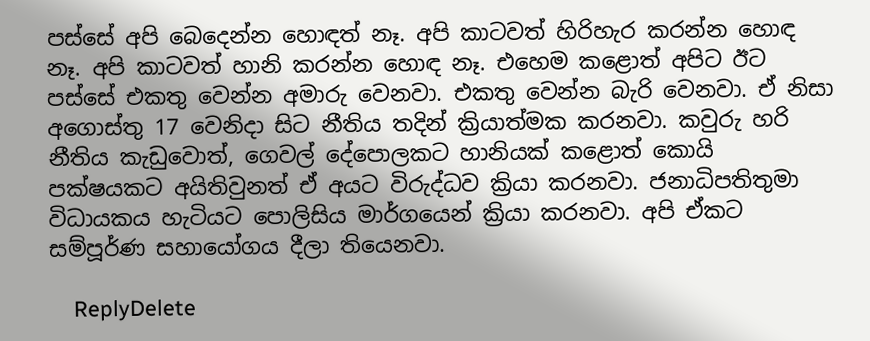පස්සේ අපි බෙදෙන්න හොඳත් නෑ. අපි කාටවත් හිරිහැර කරන්න හොඳ නෑ. අපි කාටවත් හානි කරන්න හොඳ නෑ. එහෙම කළොත් අපිට ඊට පස්සේ එකතු වෙන්න අමාරු වෙනවා. එකතු වෙන්න බැරි වෙනවා. ඒ නිසා අගොස්තු 17 වෙනිදා සිට නීතිය තදින් ක්‍රියාත්මක කරනවා. කවුරු හරි නීතිය කැඩුවොත්, ගෙවල් දේපොලකට හානියක් කළොත් කොයි පක්ෂයකට අයිතිවුනත් ඒ අයට විරුද්ධව ක්‍රියා කරනවා. ජනාධිපතිතුමා විධායකය හැටියට පොලිසිය මාර්ගයෙන් ක්‍රියා කරනවා. අපි ඒකට සම්පූර්ණ සහායෝගය දීලා තියෙනවා.

    ReplyDelete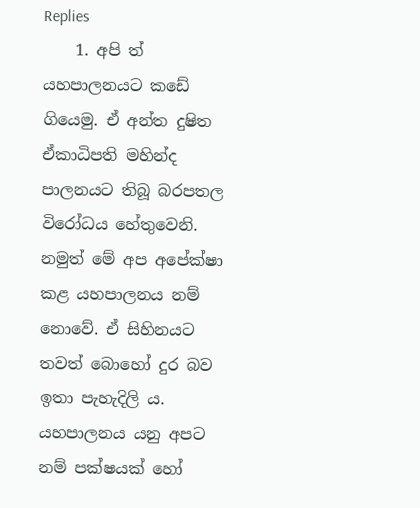Replies
    1. අපි ත් යහපාලනයට කඩේ ගියෙමු. ඒ අන්ත දුෂිත ඒකාධිපති මහින්ද පාලනයට තිබූ බරපතල විරෝධය හේතුවෙනි. නමුත් මේ අප අපේක්ෂා කළ යහපාලනය නම් නොවේ. ඒ සිහිනයට තවත් බොහෝ දුර බව ඉතා පැහැදිලි ය. යහපාලනය යනු අපට නම් පක්ෂයක් හෝ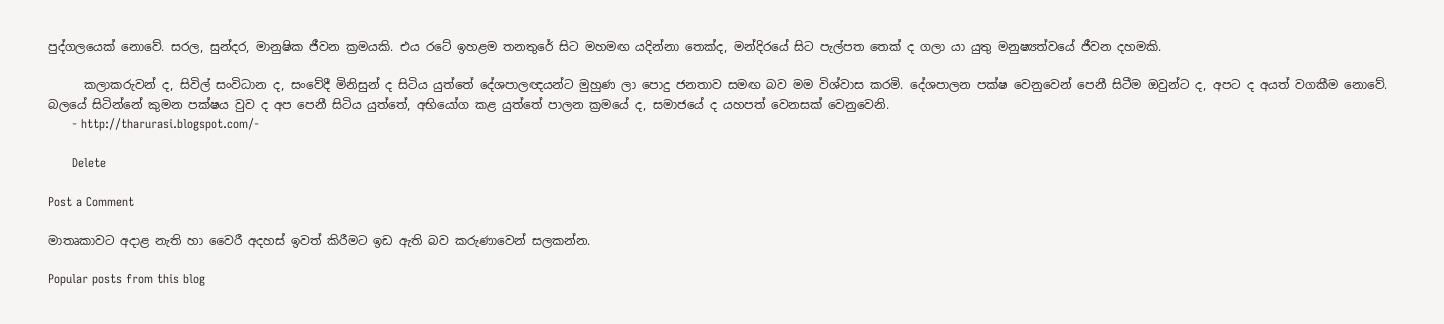පුද්ගලයෙක් නොවේ. සරල, සුන්දර, මානුෂික ජීවන ක්‍රමයකි. එය රටේ ඉහළම තනතුරේ සිට මහමඟ යදින්නා තෙක්ද, මන්දිරයේ සිට පැල්පත තෙක් ද ගලා යා යුතු මනුෂ්‍යත්වයේ ජීවන දහමකි.

      කලාකරුවන් ද, සිවිල් සංවිධාන ද, සංවේදී මිනිසුන් ද සිටිය යුත්තේ දේශපාලඥයන්ට මුහුණ ලා පොදු ජනතාව සමඟ බව මම විශ්වාස කරමි. දේශපාලන පක්ෂ වෙනුවෙන් පෙනී සිටීම ඔවුන්ට ද, අපට ද අයත් වගකීම නොවේ. බලයේ සිටින්නේ කුමන පක්ෂය වුව ද අප පෙනී සිටිය යුත්තේ, අභියෝග කළ යුත්තේ පාලන ක්‍රමයේ ද, සමාජයේ ද යහපත් වෙනසක් වෙනුවෙනි.
      - http://tharurasi.blogspot.com/-

      Delete

Post a Comment

මාතෘකාවට අදාළ නැති හා වෛරී අදහස් ඉවත් කිරීමට ඉඩ ඇති බව කරුණාවෙන් සලකන්න.

Popular posts from this blog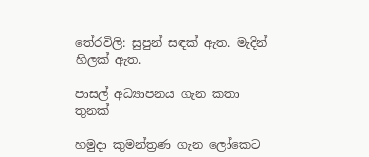තේරවිලි: සුපුන් සඳක් ඇත. මැදින් හිලක් ඇත.

පාසල් අධ්‍යාපනය ගැන කතා තුනක්

හමුදා කුමන්ත්‍රණ ගැන ලෝකෙට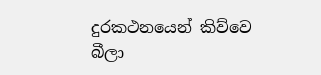දුරකථනයෙන් කිව්වෙ බීලා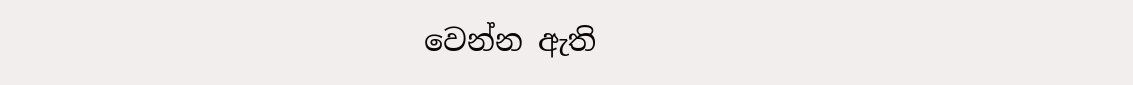වෙන්න ඇති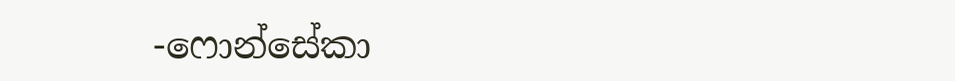-ෆොන්සේකා